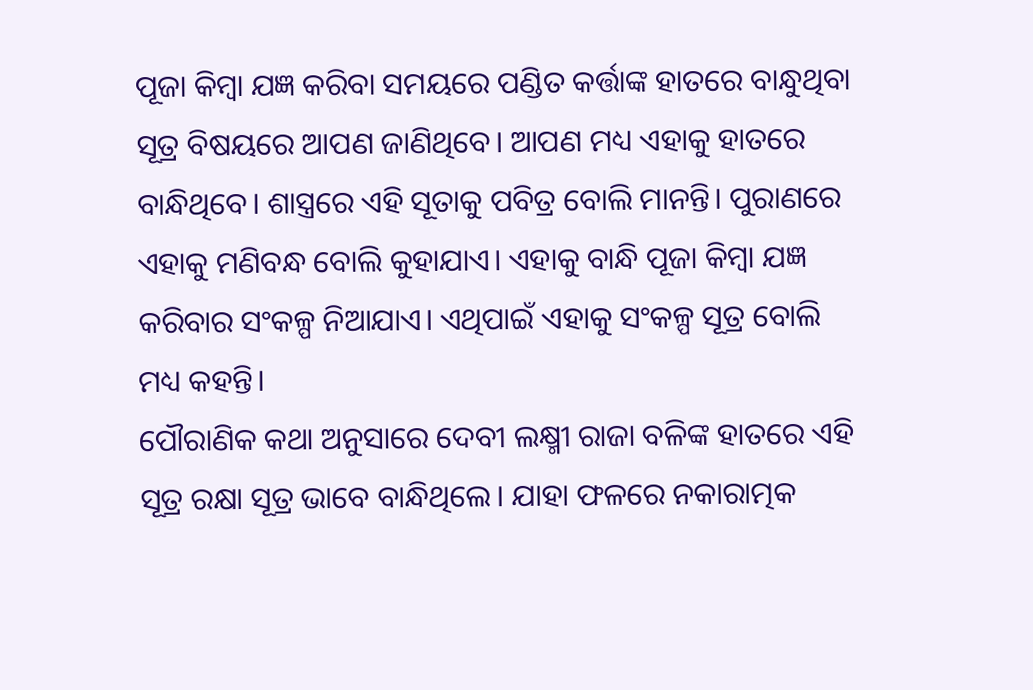ପୂଜା କିମ୍ବା ଯଜ୍ଞ କରିବା ସମୟରେ ପଣ୍ଡିତ କର୍ତ୍ତାଙ୍କ ହାତରେ ବାନ୍ଧୁଥିବା ସୂତ୍ର ବିଷୟରେ ଆପଣ ଜାଣିଥିବେ। ଆପଣ ମଧ୍ୟ ଏହାକୁ ହାତରେ ବାନ୍ଧିଥିବେ। ଶାସ୍ତ୍ରରେ ଏହି ସୂତାକୁ ପବିତ୍ର ବୋଲି ମାନନ୍ତି। ପୁରାଣରେ ଏହାକୁ ମଣିବନ୍ଧ ବୋଲି କୁହାଯାଏ। ଏହାକୁ ବାନ୍ଧି ପୂଜା କିମ୍ବା ଯଜ୍ଞ କରିବାର ସଂକଳ୍ପ ନିଆଯାଏ। ଏଥିପାଇଁ ଏହାକୁ ସଂକଳ୍ପ ସୂତ୍ର ବୋଲି ମଧ୍ୟ କହନ୍ତି।
ପୌରାଣିକ କଥା ଅନୁସାରେ ଦେବୀ ଲକ୍ଷ୍ମୀ ରାଜା ବଳିଙ୍କ ହାତରେ ଏହି ସୂତ୍ର ରକ୍ଷା ସୂତ୍ର ଭାବେ ବାନ୍ଧିଥିଲେ। ଯାହା ଫଳରେ ନକାରାତ୍ମକ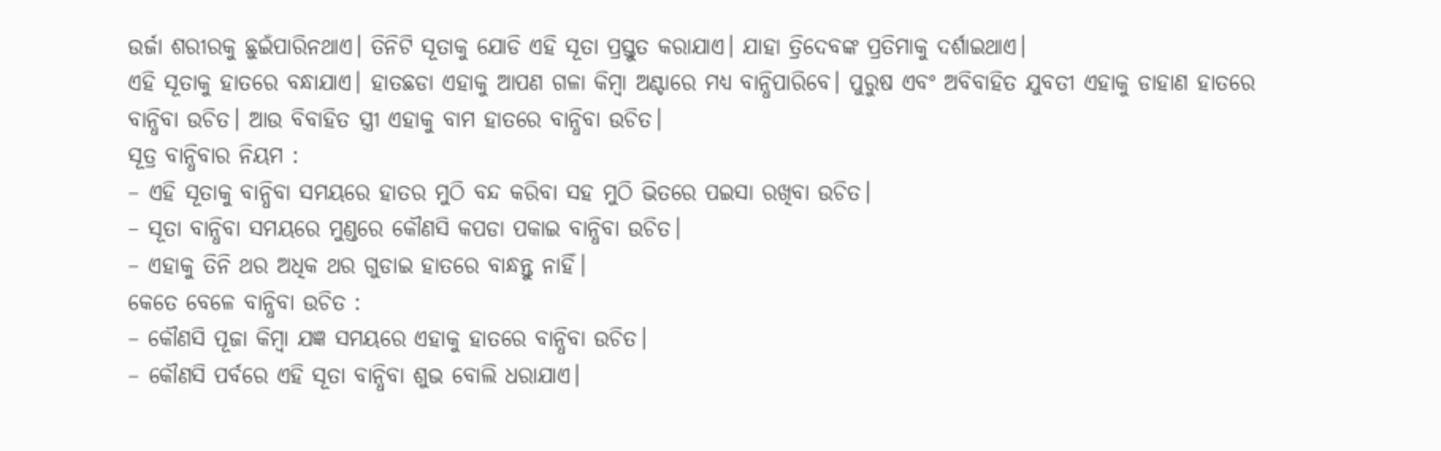ଉର୍ଜା ଶରୀରକୁ ଛୁଇଁପାରିନଥାଏ। ତିନିଟି ସୂତାକୁ ଯୋଡି ଏହି ସୂତା ପ୍ରସ୍ତୁତ କରାଯାଏ। ଯାହା ତ୍ରିଦେବଙ୍କ ପ୍ରତିମାକୁ ଦର୍ଶାଇଥାଏ।
ଏହି ସୂତାକୁ ହାତରେ ବନ୍ଧାଯାଏ। ହାତଛଡା ଏହାକୁ ଆପଣ ଗଳା କିମ୍ବା ଅଣ୍ଟାରେ ମଧ୍ୟ ବାନ୍ଧିପାରିବେ। ପୁରୁଷ ଏବଂ ଅବିବାହିତ ଯୁବତୀ ଏହାକୁ ଡାହାଣ ହାତରେ ବାନ୍ଧିବା ଉଚିତ। ଆଉ ବିବାହିତ ସ୍ତ୍ରୀ ଏହାକୁ ବାମ ହାତରେ ବାନ୍ଧିବା ଉଚିତ।
ସୂତ୍ର ବାନ୍ଧିବାର ନିୟମ :
– ଏହି ସୂତାକୁ ବାନ୍ଧିବା ସମୟରେ ହାତର ମୁଠି ବନ୍ଦ କରିବା ସହ ମୁଠି ଭିତରେ ପଇସା ରଖିବା ଉଚିତ।
– ସୂତା ବାନ୍ଧିବା ସମୟରେ ମୁଣ୍ଡରେ କୌଣସି କପଡା ପକାଇ ବାନ୍ଧିବା ଉଚିତ।
– ଏହାକୁ ତିନି ଥର ଅଧିକ ଥର ଗୁଡାଇ ହାତରେ ବାନ୍ଧନ୍ତୁ ନାହିଁ।
କେତେ ବେଳେ ବାନ୍ଧିବା ଉଚିତ :
– କୌଣସି ପୂଜା କିମ୍ବା ଯଜ୍ଞ ସମୟରେ ଏହାକୁ ହାତରେ ବାନ୍ଧିବା ଉଚିତ।
– କୌଣସି ପର୍ବରେ ଏହି ସୂତା ବାନ୍ଧିବା ଶୁଭ ବୋଲି ଧରାଯାଏ।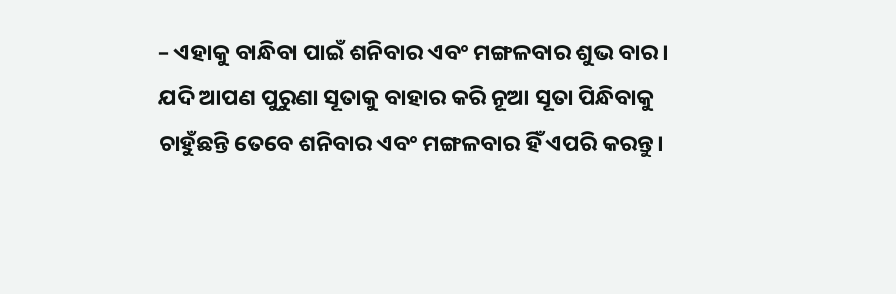– ଏହାକୁ ବାନ୍ଧିବା ପାଇଁ ଶନିବାର ଏବଂ ମଙ୍ଗଳବାର ଶୁଭ ବାର। ଯଦି ଆପଣ ପୁରୁଣା ସୂତାକୁ ବାହାର କରି ନୂଆ ସୂତା ପିନ୍ଧିବାକୁ ଚାହୁଁଛନ୍ତି ତେବେ ଶନିବାର ଏବଂ ମଙ୍ଗଳବାର ହିଁ ଏପରି କରନ୍ତୁ।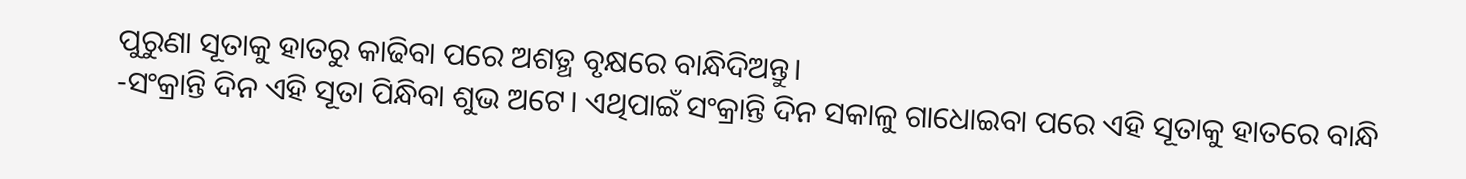ପୁରୁଣା ସୂତାକୁ ହାତରୁ କାଢିବା ପରେ ଅଶତ୍ଥ ବୃକ୍ଷରେ ବାନ୍ଧିଦିଅନ୍ତୁ।
-ସଂକ୍ରାନ୍ତି ଦିନ ଏହି ସୂତା ପିନ୍ଧିବା ଶୁଭ ଅଟେ। ଏଥିପାଇଁ ସଂକ୍ରାନ୍ତି ଦିନ ସକାଳୁ ଗାଧୋଇବା ପରେ ଏହି ସୂତାକୁ ହାତରେ ବାନ୍ଧି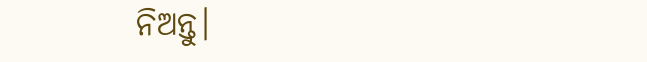ନିଅନ୍ତୁ।